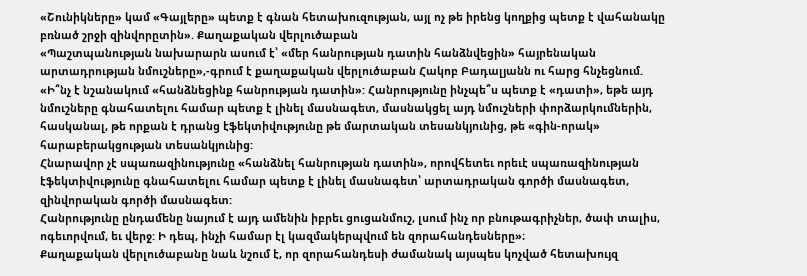«Շունիկները» կամ «Գայլերը» պետք է գնան հետախուզության, այլ ոչ թե իրենց կողքից պետք է վահանակը բռնած շրջի զինվորըտին». Քաղաքական վերլուծաբան
«Պաշտպանության նախարարն ասում է՝ «մեր հանրության դատին հանձնվեցին» հայրենական արտադրության նմուշները»,-գրում է քաղաքական վերլուծաբան Հակոբ Բադալյանն ու հարց հնչեցնում.
«Ի՞նչ է նշանակում «հանձնեցինք հանրության դատին»: Հանրությունը ինչպե՞ս պետք է «դատի», եթե այդ նմուշները գնահատելու համար պետք է լինել մասնագետ, մասնակցել այդ նմուշների փորձարկումներին, հասկանալ, թե որքան է դրանց էֆեկտիվությունը թե մարտական տեսանկյունից, թե «գին-որակ» հարաբերակցության տեսանկյունից:
Հնարավոր չէ սպառազինությունը «հանձնել հանրության դատին», որովհետեւ որեւէ սպառազինության էֆեկտիվությունը գնահատելու համար պետք է լինել մասնագետ՝ արտադրական գործի մասնագետ, զինվորական գործի մասնագետ:
Հանրությունը ընդամենը նայում է այդ ամենին իբրեւ ցուցանմուշ, լսում ինչ որ բնութագրիչներ, ծափ տալիս, ոգեւորվում, եւ վերջ: Ի դեպ, ինչի համար էլ կազմակերպվում են զորահանդեսները»։
Քաղաքական վերլուծաբանը նաև նշում է, որ զորահանդեսի ժամանակ այսպես կոչված հետախույզ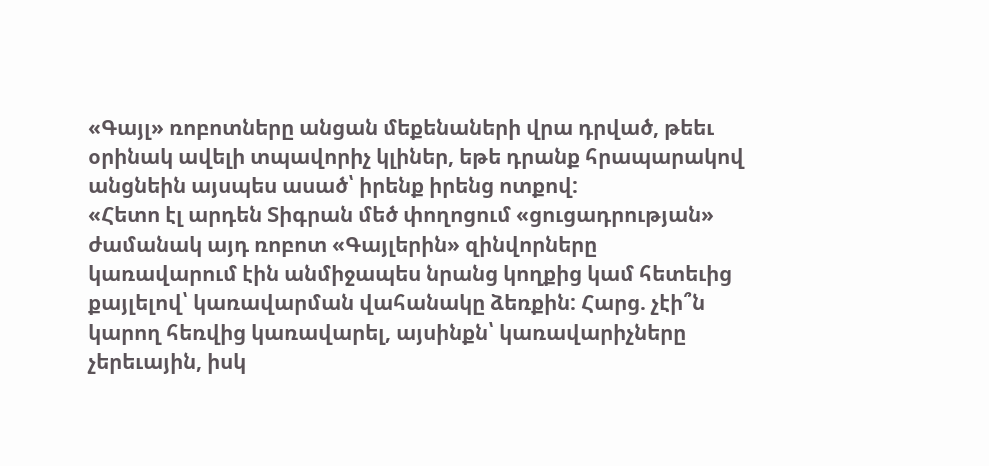«Գայլ» ռոբոտները անցան մեքենաների վրա դրված, թեեւ օրինակ ավելի տպավորիչ կլիներ, եթե դրանք հրապարակով անցնեին այսպես ասած՝ իրենք իրենց ոտքով:
«Հետո էլ արդեն Տիգրան մեծ փողոցում «ցուցադրության» ժամանակ այդ ռոբոտ «Գայլերին» զինվորները կառավարում էին անմիջապես նրանց կողքից կամ հետեւից քայլելով՝ կառավարման վահանակը ձեռքին: Հարց. չէի՞ն կարող հեռվից կառավարել, այսինքն՝ կառավարիչները չերեւային, իսկ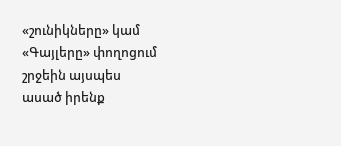«շունիկները» կամ «Գայլերը» փողոցում շրջեին այսպես ասած իրենք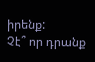իրենք:
Չէ՞ որ դրանք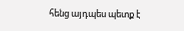հենց այդպես պետք է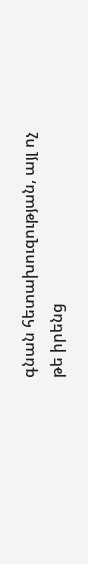գնան հետախուզության, այլ ոչ թե իրենց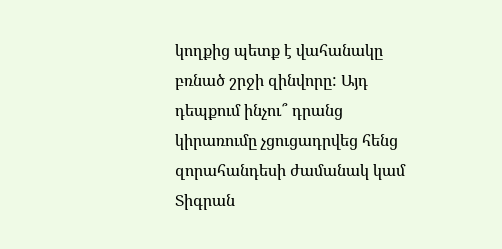կողքից պետք է վահանակը բռնած շրջի զինվորը: Այդ դեպքում ինչու՞ դրանց կիրառումը չցուցադրվեց հենց զորահանդեսի ժամանակ կամ Տիգրան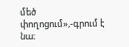մեծ փողոցում»,-գրում է նա։